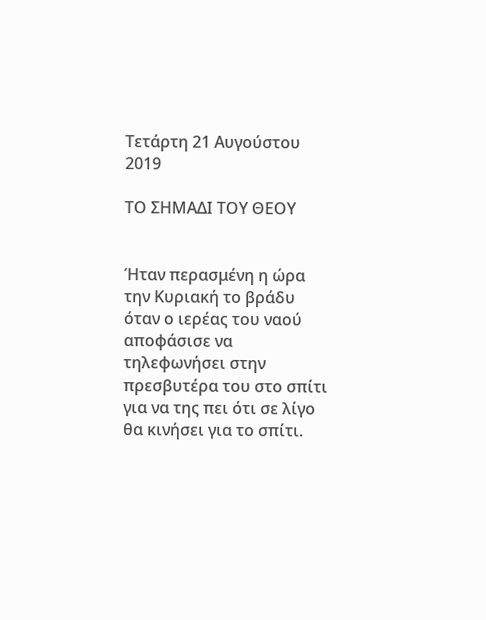Τετάρτη 21 Αυγούστου 2019

ΤΟ ΣΗΜΑΔΙ ΤΟΥ ΘΕΟΥ


Ήταν περασμένη η ώρα την Κυριακή το βράδυ όταν ο ιερέας του ναού αποφάσισε να τηλεφωνήσει στην πρεσβυτέρα του στο σπίτι για να της πει ότι σε λίγο θα κινήσει για το σπίτι.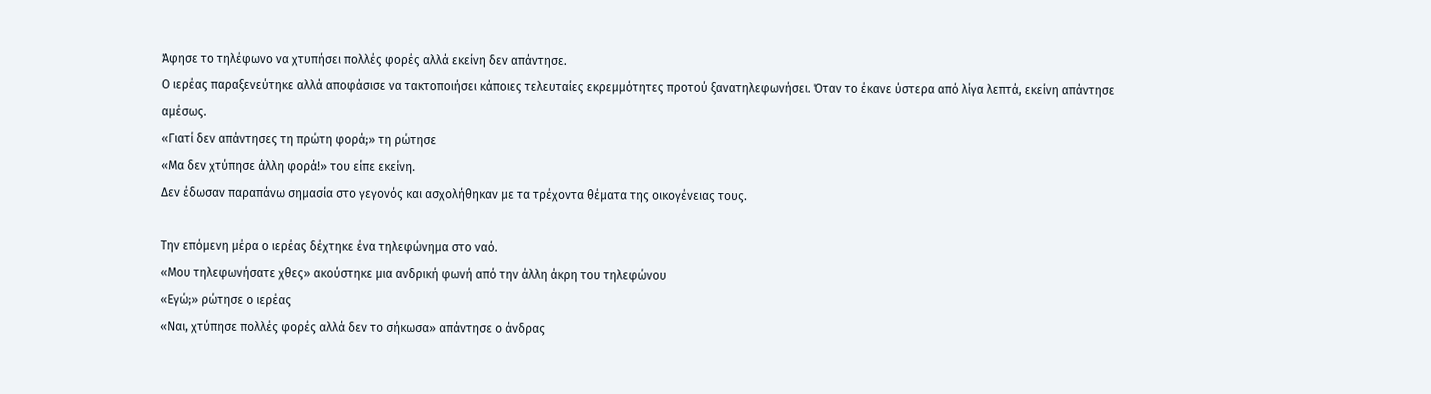Άφησε το τηλέφωνο να χτυπήσει πολλές φορές αλλά εκείνη δεν απάντησε.
Ο ιερέας παραξενεύτηκε αλλά αποφάσισε να τακτοποιήσει κάποιες τελευταίες εκρεμμότητες προτού ξανατηλεφωνήσει. Όταν το έκανε ύστερα από λίγα λεπτά, εκείνη απάντησε αμέσως.
«Γιατί δεν απάντησες τη πρώτη φορά;» τη ρώτησε
«Μα δεν χτύπησε άλλη φορά!» του είπε εκείνη.
Δεν έδωσαν παραπάνω σημασία στο γεγονός και ασχολήθηκαν με τα τρέχοντα θέματα της οικογένειας τους.

Την επόμενη μέρα ο ιερέας δέχτηκε ένα τηλεφώνημα στο ναό.
«Μου τηλεφωνήσατε χθες» ακούστηκε μια ανδρική φωνή από την άλλη άκρη του τηλεφώνου
«Εγώ;» ρώτησε ο ιερέας
«Ναι, χτύπησε πολλές φορές αλλά δεν το σήκωσα» απάντησε ο άνδρας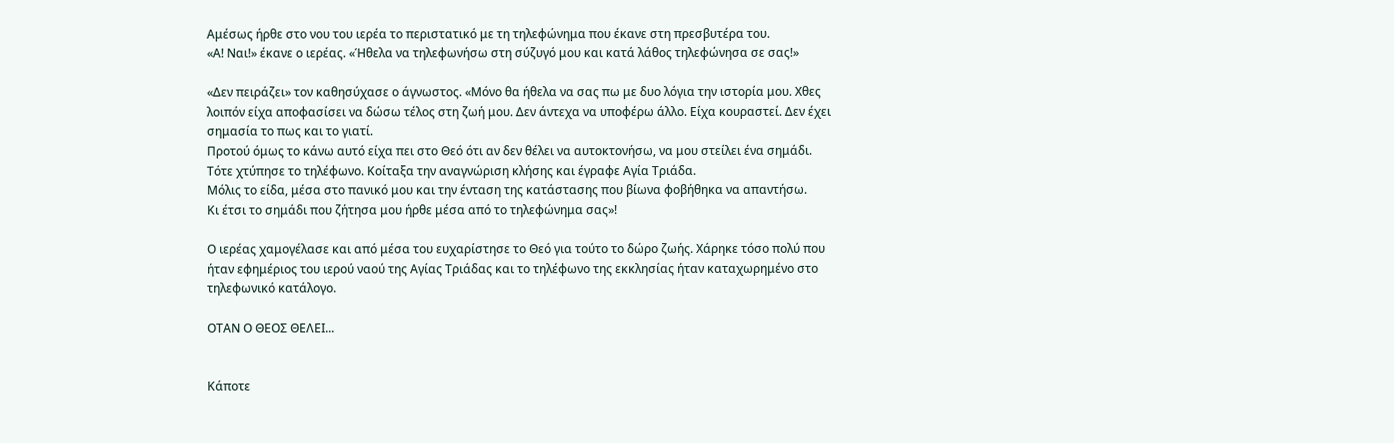Αμέσως ήρθε στο νου του ιερέα το περιστατικό με τη τηλεφώνημα που έκανε στη πρεσβυτέρα του.
«Α! Ναι!» έκανε ο ιερέας. «Ήθελα να τηλεφωνήσω στη σύζυγό μου και κατά λάθος τηλεφώνησα σε σας!»

«Δεν πειράζει» τον καθησύχασε ο άγνωστος. «Μόνο θα ήθελα να σας πω με δυο λόγια την ιστορία μου. Χθες λοιπόν είχα αποφασίσει να δώσω τέλος στη ζωή μου. Δεν άντεχα να υποφέρω άλλο. Είχα κουραστεί. Δεν έχει σημασία το πως και το γιατί.
Προτού όμως το κάνω αυτό είχα πει στο Θεό ότι αν δεν θέλει να αυτοκτονήσω, να μου στείλει ένα σημάδι. Τότε χτύπησε το τηλέφωνο. Κοίταξα την αναγνώριση κλήσης και έγραφε Αγία Τριάδα.
Μόλις το είδα, μέσα στο πανικό μου και την ένταση της κατάστασης που βίωνα φοβήθηκα να απαντήσω.
Κι έτσι το σημάδι που ζήτησα μου ήρθε μέσα από το τηλεφώνημα σας»!

Ο ιερέας χαμογέλασε και από μέσα του ευχαρίστησε το Θεό για τούτο το δώρο ζωής. Χάρηκε τόσο πολύ που ήταν εφημέριος του ιερού ναού της Αγίας Τριάδας και το τηλέφωνο της εκκλησίας ήταν καταχωρημένο στο τηλεφωνικό κατάλογο.

ΟΤΑΝ Ο ΘΕΟΣ ΘΕΛΕΙ...


Κάποτε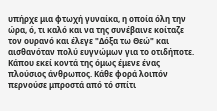υπήρχε μια φτωχή γυναίκα, η οποία όλη την ώρα, ό, τι καλό και να της συνέβαινε κοίταζε τον ουρανό και έλεγε "Δόξα τω Θεώ" και αισθανόταν πολύ ευγνώμων για το οτιδήποτε.
Κάπου εκεί κοντά της όμως έμενε ένας πλούσιος άνθρωπος. Κάθε φορά λοιπόν περνούσε μπροστά από τό σπίτι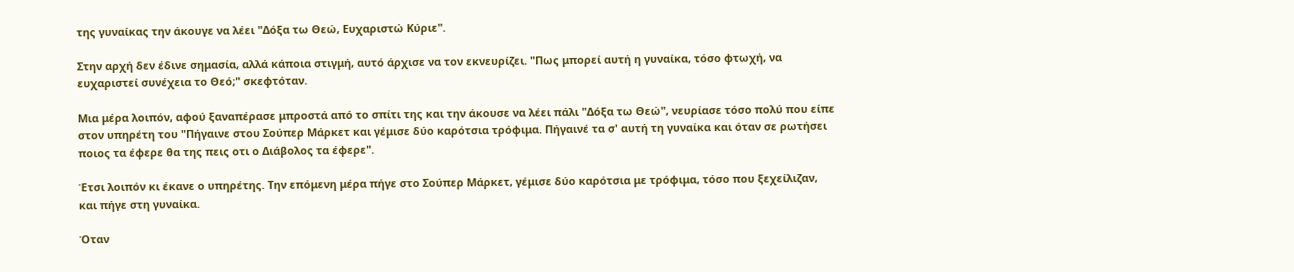της γυναίκας την άκουγε να λέει "Δόξα τω Θεώ, Ευχαριστώ Κύριε".

Στην αρχή δεν έδινε σημασία, αλλά κάποια στιγμή, αυτό άρχισε να τον εκνευρίζει. "Πως μπορεί αυτή η γυναίκα, τόσο φτωχή, να ευχαριστεί συνέχεια το Θεό;" σκεφτόταν.

Μια μέρα λοιπόν, αφού ξαναπέρασε μπροστά από το σπίτι της και την άκουσε να λέει πάλι "Δόξα τω Θεώ", νευρίασε τόσο πολύ που είπε στον υπηρέτη του "Πήγαινε στου Σούπερ Μάρκετ και γέμισε δύο καρότσια τρόφιμα. Πήγαινέ τα σ' αυτή τη γυναίκα και όταν σε ρωτήσει  ποιος τα έφερε θα της πεις οτι ο Διάβολος τα έφερε".

Έτσι λοιπόν κι έκανε ο υπηρέτης. Την επόμενη μέρα πήγε στο Σούπερ Μάρκετ, γέμισε δύο καρότσια με τρόφιμα, τόσο που ξεχείλιζαν, και πήγε στη γυναίκα.

Όταν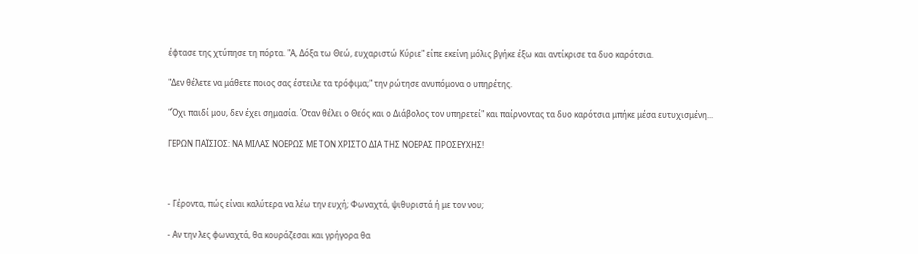έφτασε της χτύπησε τη πόρτα. "Α, Δόξα τω Θεώ, ευχαριστώ Κύριε" είπε εκείνη μόλις βγήκε έξω και αντίκρισε τα δυο καρότσια.

"Δεν θέλετε να μάθετε ποιος σας έστειλε τα τρόφιμα;" την ρώτησε ανυπόμονα ο υπηρέτης.

"Όχι παιδί μου, δεν έχει σημασία. Όταν θέλει ο Θεός και ο Διάβολος τον υπηρετεί" και παίρνοντας τα δυο καρότσια μπήκε μέσα ευτυχισμένη...

ΓΕΡΩΝ ΠΑΪΣΙΟΣ: NΑ ΜΙΛΑΣ ΝΟΕΡΩΣ ΜΕ ΤΟΝ ΧΡΙΣΤΟ ΔΙΑ ΤΗΣ ΝΟΕΡΑΣ ΠΡΟΣΕΥΧΗΣ!



- Γέροντα, πώς είναι καλύτερα να λέω την ευχή; Φωναχτά, ψιθυριστά ή με τον νου;

- Αν την λες φωναχτά, θα κουράζεσαι και γρήγορα θα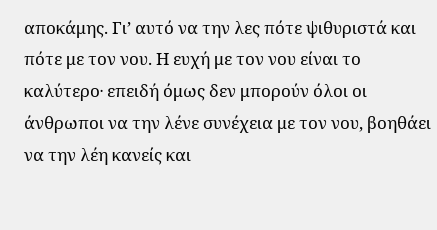αποκάμης. Γι’ αυτό να την λες πότε ψιθυριστά και πότε με τον νου. Η ευχή με τον νου είναι το καλύτερο∙ επειδή όμως δεν μπορούν όλοι οι άνθρωποι να την λένε συνέχεια με τον νου, βοηθάει να την λέη κανείς και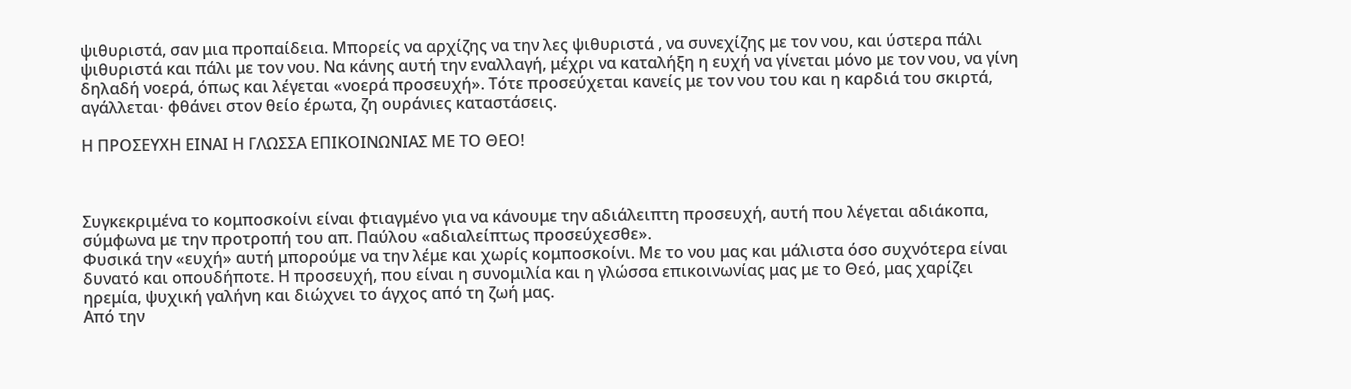ψιθυριστά, σαν μια προπαίδεια. Μπορείς να αρχίζης να την λες ψιθυριστά , να συνεχίζης με τον νου, και ύστερα πάλι ψιθυριστά και πάλι με τον νου. Να κάνης αυτή την εναλλαγή, μέχρι να καταλήξη η ευχή να γίνεται μόνο με τον νου, να γίνη δηλαδή νοερά, όπως και λέγεται «νοερά προσευχή». Τότε προσεύχεται κανείς με τον νου του και η καρδιά του σκιρτά, αγάλλεται∙ φθάνει στον θείο έρωτα, ζη ουράνιες καταστάσεις.

Η ΠΡΟΣΕΥΧΗ ΕΙΝΑΙ Η ΓΛΩΣΣΑ ΕΠΙΚΟΙΝΩΝΙΑΣ ΜΕ ΤΟ ΘΕΟ!



Συγκεκριμένα το κομποσκοίνι είναι φτιαγμένο για να κάνουμε την αδιάλειπτη προσευχή, αυτή που λέγεται αδιάκοπα, σύμφωνα με την προτροπή του απ. Παύλου «αδιαλείπτως προσεύχεσθε».
Φυσικά την «ευχή» αυτή μπορούμε να την λέμε και χωρίς κομποσκοίνι. Με το νου μας και μάλιστα όσο συχνότερα είναι δυνατό και οπουδήποτε. Η προσευχή, που είναι η συνομιλία και η γλώσσα επικοινωνίας μας με το Θεό, μας χαρίζει ηρεμία, ψυχική γαλήνη και διώχνει το άγχος από τη ζωή μας.
Από την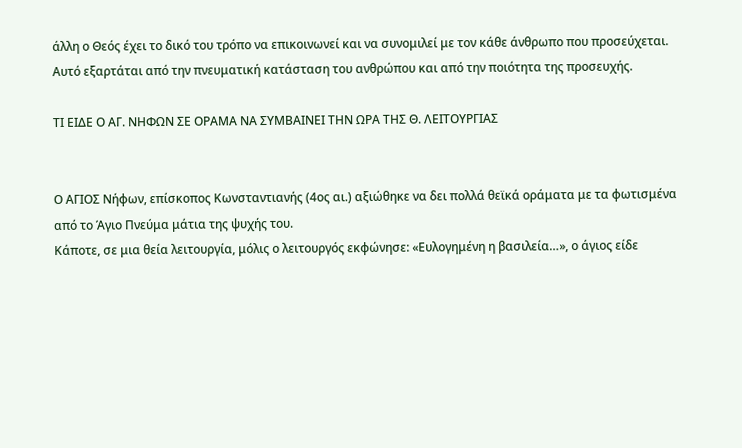άλλη ο Θεός έχει το δικό του τρόπο να επικοινωνεί και να συνομιλεί με τον κάθε άνθρωπο που προσεύχεται. Αυτό εξαρτάται από την πνευματική κατάσταση του ανθρώπου και από την ποιότητα της προσευχής.

ΤΙ ΕΙΔΕ Ο ΑΓ. ΝΗΦΩΝ ΣΕ ΟΡΑΜΑ ΝΑ ΣΥΜΒΑΙΝΕΙ ΤΗΝ ΩΡΑ ΤΗΣ Θ. ΛΕΙΤΟΥΡΓΙΑΣ


Ο ΑΓΙΟΣ Νήφων, επίσκοπος Κωνσταντιανής (4ος αι.) αξιώθηκε να δει πολλά θεϊκά οράματα με τα φωτισμένα από το Άγιο Πνεύμα μάτια της ψυχής του.
Κάποτε, σε μια θεία λειτουργία, μόλις ο λειτουργός εκφώνησε: «Ευλογημένη η βασιλεία…», ο άγιος είδε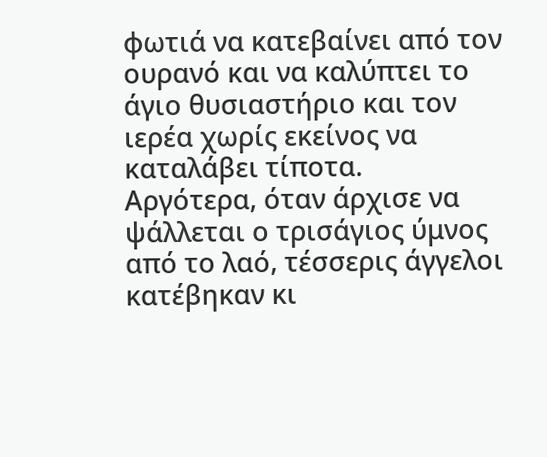φωτιά να κατεβαίνει από τον ουρανό και να καλύπτει το άγιο θυσιαστήριο και τον ιερέα χωρίς εκείνος να καταλάβει τίποτα.
Αργότερα, όταν άρχισε να ψάλλεται ο τρισάγιος ύμνος από το λαό, τέσσερις άγγελοι κατέβηκαν κι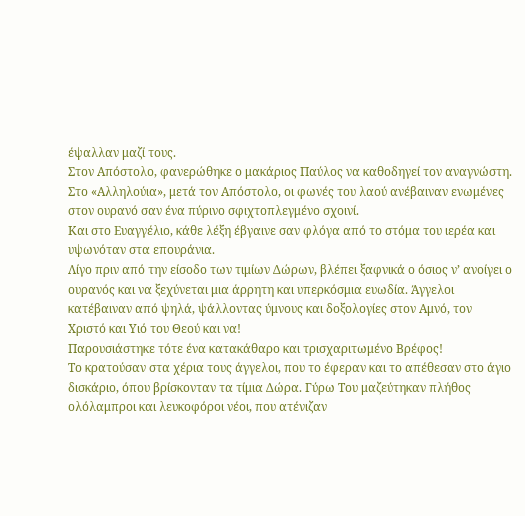έψαλλαν μαζί τους.
Στον Απόστολο, φανερώθηκε ο μακάριος Παύλος να καθοδηγεί τον αναγνώστη.
Στο «Αλληλούια», μετά τον Απόστολο, οι φωνές του λαού ανέβαιναν ενωμένες στον ουρανό σαν ένα πύρινο σφιχτοπλεγμένο σχοινί.
Και στο Ευαγγέλιο, κάθε λέξη έβγαινε σαν φλόγα από το στόμα του ιερέα και υψωνόταν στα επουράνια.
Λίγο πριν από την είσοδο των τιμίων Δώρων, βλέπει ξαφνικά ο όσιος ν’ ανοίγει ο ουρανός και να ξεχύνεται μια άρρητη και υπερκόσμια ευωδία. Άγγελοι κατέβαιναν από ψηλά, ψάλλοντας ύμνους και δοξολογίες στον Αμνό, τον Χριστό και Υιό του Θεού και να!
Παρουσιάστηκε τότε ένα κατακάθαρο και τρισχαριτωμένο Βρέφος!
Το κρατούσαν στα χέρια τους άγγελοι, που το έφεραν και το απέθεσαν στο άγιο δισκάριο, όπου βρίσκονταν τα τίμια Δώρα. Γύρω Του μαζεύτηκαν πλήθος ολόλαμπροι και λευκοφόροι νέοι, που ατένιζαν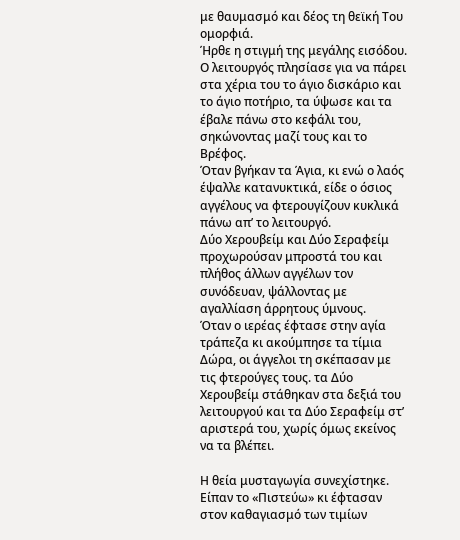με θαυμασμό και δέος τη θεϊκή Του ομορφιά.
Ήρθε η στιγμή της μεγάλης εισόδου.
Ο λειτουργός πλησίασε για να πάρει στα χέρια του το άγιο δισκάριο και το άγιο ποτήριο, τα ύψωσε και τα έβαλε πάνω στο κεφάλι του, σηκώνοντας μαζί τους και το Βρέφος.
Όταν βγήκαν τα Άγια, κι ενώ ο λαός έψαλλε κατανυκτικά, είδε ο όσιος αγγέλους να φτερουγίζουν κυκλικά πάνω απ’ το λειτουργό.
Δύο Χερουβείμ και Δύο Σεραφείμ προχωρούσαν μπροστά του και πλήθος άλλων αγγέλων τον συνόδευαν, ψάλλοντας με αγαλλίαση άρρητους ύμνους.
Όταν ο ιερέας έφτασε στην αγία τράπεζα κι ακούμπησε τα τίμια Δώρα, οι άγγελοι τη σκέπασαν με τις φτερούγες τους. τα Δύο Χερουβείμ στάθηκαν στα δεξιά του λειτουργού και τα Δύο Σεραφείμ στ’ αριστερά του, χωρίς όμως εκείνος να τα βλέπει.

Η θεία μυσταγωγία συνεχίστηκε.
Είπαν το «Πιστεύω» κι έφτασαν στον καθαγιασμό των τιμίων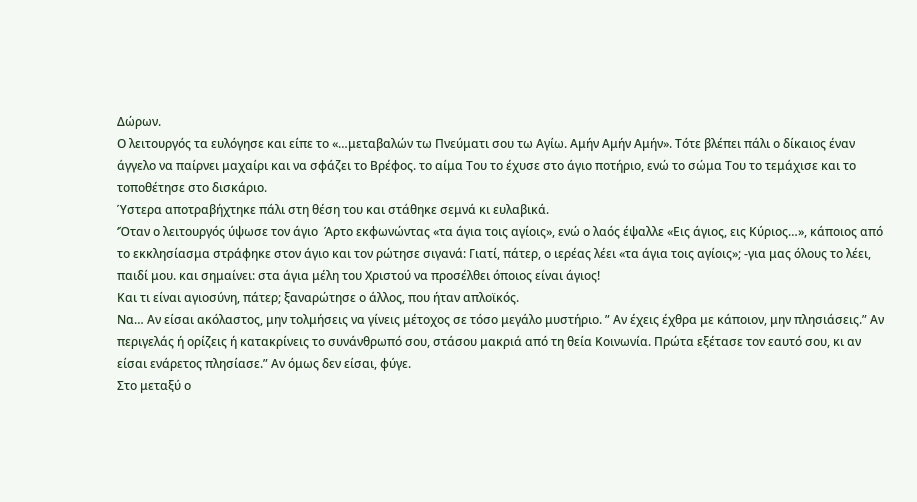Δώρων.
Ο λειτουργός τα ευλόγησε και είπε το «…μεταβαλών τω Πνεύματι σου τω Aγίω. Αμήν Αμήν Αμήν». Τότε βλέπει πάλι ο δίκαιος έναν άγγελο να παίρνει μαχαίρι και να σφάζει το Βρέφος. το αίμα Του το έχυσε στο άγιο ποτήριο, ενώ το σώμα Του το τεμάχισε και το τοποθέτησε στο δισκάριο.
Ύστερα αποτραβήχτηκε πάλι στη θέση του και στάθηκε σεμνά κι ευλαβικά.
‘Όταν ο λειτουργός ύψωσε τον άγιο  Άρτο εκφωνώντας «τα άγια τοις αγίοις», ενώ ο λαός έψαλλε «Εις άγιος, εις Κύριος…», κάποιος από το εκκλησίασμα στράφηκε στον άγιο και τον ρώτησε σιγανά: Γιατί, πάτερ, ο ιερέας λέει «τα άγια τοις αγίοις»; -για μας όλους το λέει, παιδί μου. και σημαίνει: στα άγια μέλη του Χριστού να προσέλθει όποιος είναι άγιος!
Και τι είναι αγιοσύνη, πάτερ; ξαναρώτησε ο άλλος, που ήταν απλοϊκός.
Να… Αν είσαι ακόλαστος, μην τολμήσεις να γίνεις μέτοχος σε τόσο μεγάλο μυστήριο. ” Αν έχεις έχθρα με κάποιον, μην πλησιάσεις.” Αν περιγελάς ή ορίζεις ή κατακρίνεις το συνάνθρωπό σου, στάσου μακριά από τη θεία Κοινωνία. Πρώτα εξέτασε τον εαυτό σου, κι αν είσαι ενάρετος πλησίασε.” Αν όμως δεν είσαι, φύγε.
Στο μεταξύ ο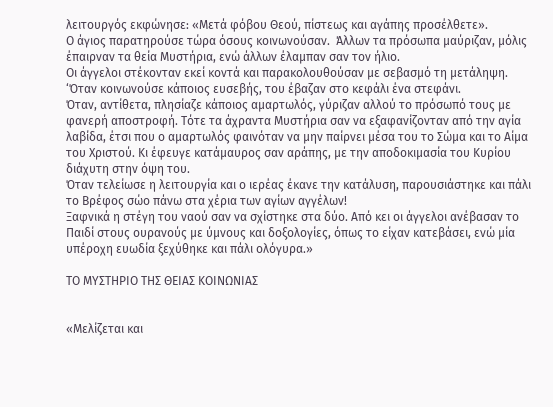λειτουργός εκφώνησε: «Μετά φόβου Θεού, πίστεως και αγάπης προσέλθετε».
Ο άγιος παρατηρούσε τώρα όσους κοινωνούσαν.  Άλλων τα πρόσωπα μαύριζαν, μόλις έπαιρναν τα θεία Μυστήρια, ενώ άλλων έλαμπαν σαν τον ήλιο.
Οι άγγελοι στέκονταν εκεί κοντά και παρακολουθούσαν με σεβασμό τη μετάληψη. ‘Όταν κοινωνούσε κάποιος ευσεβής, του έβαζαν στο κεφάλι ένα στεφάνι.
Όταν, αντίθετα, πλησίαζε κάποιος αμαρτωλός, γύριζαν αλλού το πρόσωπό τους με φανερή αποστροφή. Τότε τα άχραντα Μυστήρια σαν να εξαφανίζονταν από την αγία λαβίδα, έτσι που ο αμαρτωλός φαινόταν να μην παίρνει μέσα του το Σώμα και το Αίμα του Χριστού. Κι έφευγε κατάμαυρος σαν αράπης, με την αποδοκιμασία του Κυρίου διάχυτη στην όψη του.
Όταν τελείωσε η λειτουργία και ο ιερέας έκανε την κατάλυση, παρουσιάστηκε και πάλι το Βρέφος σώο πάνω στα χέρια των αγίων αγγέλων!
Ξαφνικά η στέγη του ναού σαν να σχίστηκε στα δύο. Από κει οι άγγελοι ανέβασαν το Παιδί στους ουρανούς με ύμνους και δοξολογίες, όπως το είχαν κατεβάσει, ενώ μία υπέροχη ευωδία ξεχύθηκε και πάλι ολόγυρα.»

ΤΟ ΜΥΣΤΗΡΙΟ ΤΗΣ ΘΕΙΑΣ ΚΟΙΝΩΝΙΑΣ


«Μελίζεται και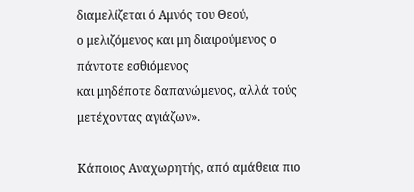διαμελίζεται ό Αμνός του Θεού,
ο μελιζόμενος και μη διαιρούμενος ο πάντοτε εσθιόμενος
και μηδέποτε δαπανώμενος, αλλά τούς μετέχοντας αγιάζων».

Κάποιος Αναχωρητής, από αμάθεια πιο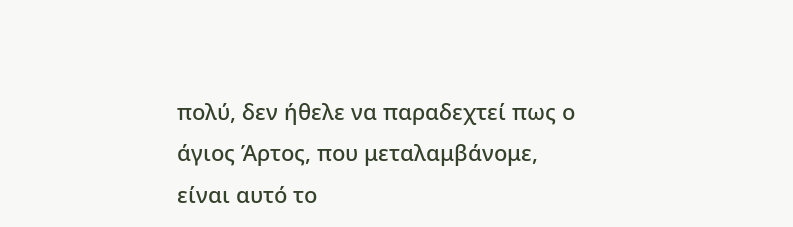πολύ, δεν ήθελε να παραδεχτεί πως ο άγιος Άρτος, που μεταλαμβάνομε, είναι αυτό το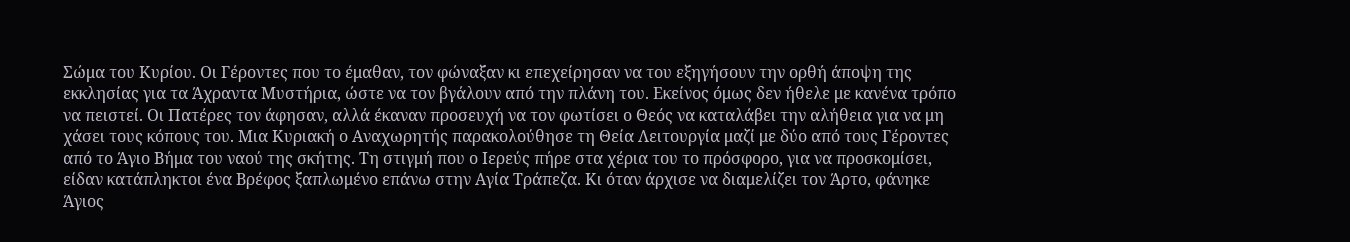Σώμα του Κυρίου. Οι Γέροντες που το έμαθαν, τον φώναξαν κι επεχείρησαν να του εξηγήσουν την ορθή άποψη της εκκλησίας για τα Άχραντα Μυστήρια, ώστε να τον βγάλουν από την πλάνη του. Εκείνος όμως δεν ήθελε με κανένα τρόπο να πειστεί. Οι Πατέρες τον άφησαν, αλλά έκαναν προσευχή να τον φωτίσει ο Θεός να καταλάβει την αλήθεια για να μη χάσει τους κόπους του. Μια Κυριακή ο Αναχωρητής παρακολούθησε τη Θεία Λειτουργία μαζί με δύο από τους Γέροντες από το Άγιο Βήμα του ναού της σκήτης. Τη στιγμή που ο Ιερεύς πήρε στα χέρια του το πρόσφορο, για να προσκομίσει, είδαν κατάπληκτοι ένα Βρέφος ξαπλωμένο επάνω στην Αγία Τράπεζα. Κι όταν άρχισε να διαμελίζει τον Άρτο, φάνηκε Άγιος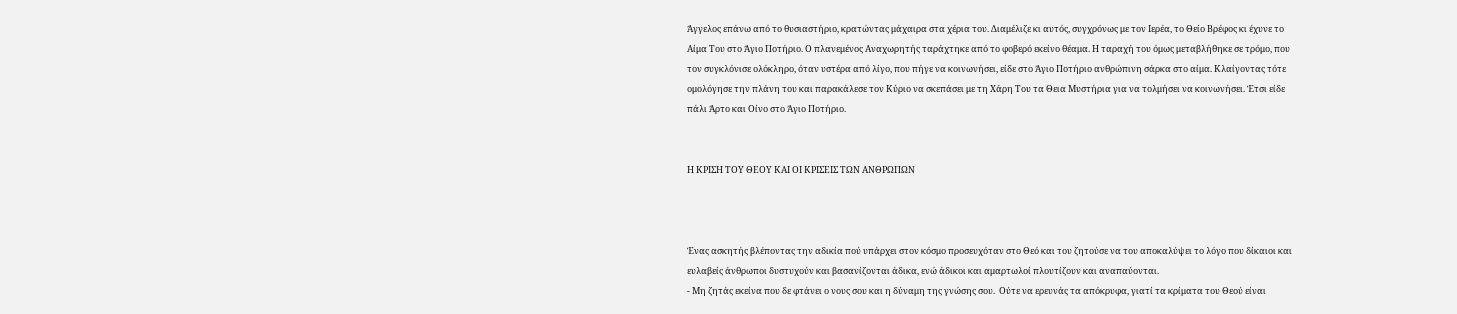Άγγελος επάνω από το θυσιαστήριο, κρατώντας μάχαιρα στα χέρια του. Διαμέλιζε κι αυτός, συγχρόνως με τον Ιερέα, το Θείο Βρέφος κι έχυνε το Αίμα Του στο Άγιο Ποτήριο. Ο πλανεμένος Αναχωρητής ταράχτηκε από το φοβερό εκείνο θέαμα. Η ταραχή του όμως μεταβλήθηκε σε τρόμο, που τον συγκλόνισε ολόκληρο, όταν υστέρα από λίγο, που πήγε να κοινωνήσει, είδε στο Άγιο Ποτήριο ανθρώπινη σάρκα στο αίμα. Κλαίγοντας τότε ομολόγησε την πλάνη του και παρακάλεσε τον Κύριο να σκεπάσει με τη Χάρη Του τα Θεια Μυστήρια για να τολμήσει να κοινωνήσει. Έτσι είδε πάλι Άρτο και Οίνο στο Άγιο Ποτήριο.


Η ΚΡΙΣΗ ΤΟΥ ΘΕΟΥ ΚΑΙ ΟΙ ΚΡΙΣΕΙΣ ΤΩΝ ΑΝΘΡΩΠΩΝ



Ένας ασκητής βλέποντας την αδικία πού υπάρχει στον κόσμο προσευχόταν στο Θεό και του ζητούσε να του αποκαλύψει το λόγο που δίκαιοι και ευλαβείς άνθρωποι δυστυχούν και βασανίζονται άδικα, ενώ άδικοι και αμαρτωλοί πλουτίζουν και αναπαύονται.
- Μη ζητάς εκείνα που δε φτάνει ο νους σου και η δύναμη της γνώσης σου.  Ούτε να ερευνάς τα απόκρυφα, γιατί τα κρίματα του Θεού είναι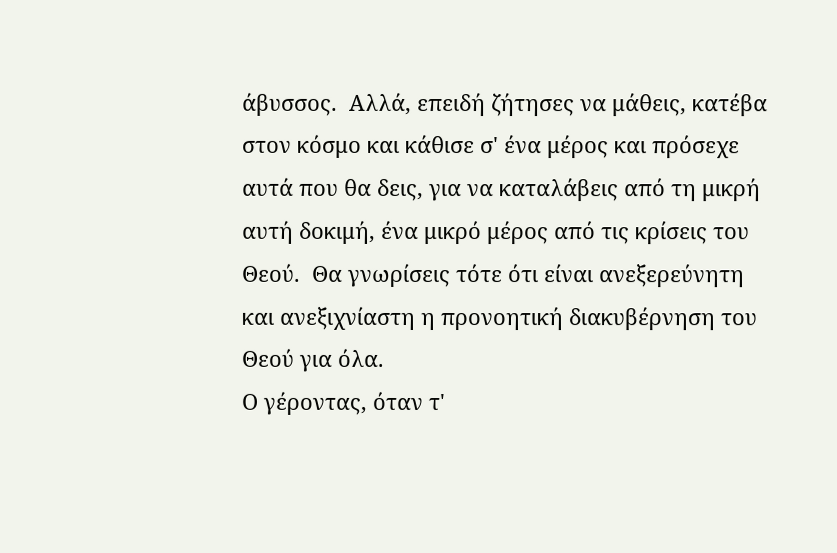άβυσσος.  Αλλά, επειδή ζήτησες να μάθεις, κατέβα στον κόσμο και κάθισε σ' ένα μέρος και πρόσεχε αυτά που θα δεις, για να καταλάβεις από τη μικρή αυτή δοκιμή, ένα μικρό μέρος από τις κρίσεις του Θεού.  Θα γνωρίσεις τότε ότι είναι ανεξερεύνητη και ανεξιχνίαστη η προνοητική διακυβέρνηση του Θεού για όλα.
Ο γέροντας, όταν τ'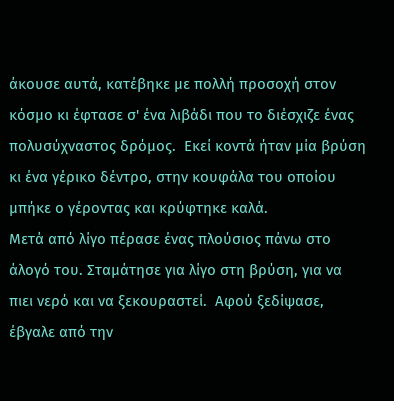άκουσε αυτά, κατέβηκε με πολλή προσοχή στον κόσμο κι έφτασε σ' ένα λιβάδι που το διέσχιζε ένας πολυσύχναστος δρόμος.  Εκεί κοντά ήταν μία βρύση κι ένα γέρικο δέντρο, στην κουφάλα του οποίου μπήκε ο γέροντας και κρύφτηκε καλά.
Μετά από λίγο πέρασε ένας πλούσιος πάνω στο άλογό του. Σταμάτησε για λίγο στη βρύση, για να πιει νερό και να ξεκουραστεί.  Αφού ξεδίψασε, έβγαλε από την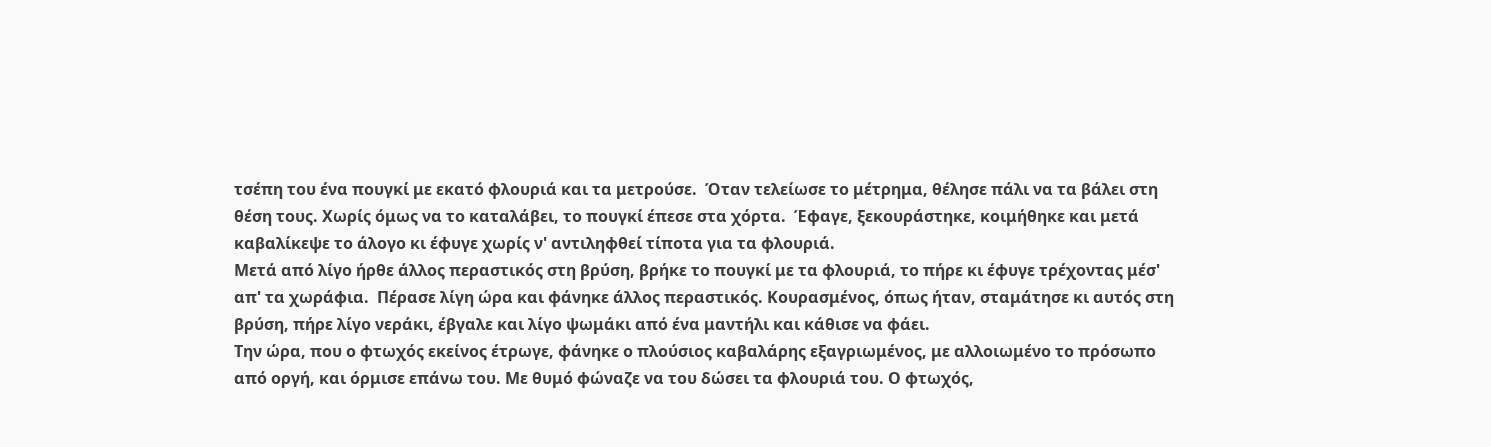τσέπη του ένα πουγκί με εκατό φλουριά και τα μετρούσε.  Όταν τελείωσε το μέτρημα, θέλησε πάλι να τα βάλει στη θέση τους. Χωρίς όμως να το καταλάβει, το πουγκί έπεσε στα χόρτα.  Έφαγε, ξεκουράστηκε, κοιμήθηκε και μετά καβαλίκεψε το άλογο κι έφυγε χωρίς ν' αντιληφθεί τίποτα για τα φλουριά.
Μετά από λίγο ήρθε άλλος περαστικός στη βρύση, βρήκε το πουγκί με τα φλουριά, το πήρε κι έφυγε τρέχοντας μέσ' απ' τα χωράφια.  Πέρασε λίγη ώρα και φάνηκε άλλος περαστικός. Κουρασμένος, όπως ήταν, σταμάτησε κι αυτός στη βρύση, πήρε λίγο νεράκι, έβγαλε και λίγο ψωμάκι από ένα μαντήλι και κάθισε να φάει.
Την ώρα, που ο φτωχός εκείνος έτρωγε, φάνηκε ο πλούσιος καβαλάρης εξαγριωμένος, με αλλοιωμένο το πρόσωπο από οργή, και όρμισε επάνω του. Με θυμό φώναζε να του δώσει τα φλουριά του. Ο φτωχός,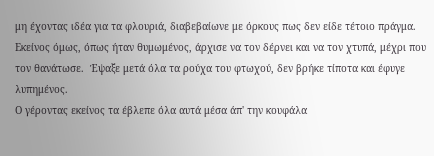μη έχοντας ιδέα για τα φλουριά, διαβεβαίωνε με όρκους πως δεν είδε τέτοιο πράγμα.  Εκείνος όμως, όπως ήταν θυμωμένος, άρχισε να τον δέρνει και να τον χτυπά, μέχρι που τον θανάτωσε.  Έψαξε μετά όλα τα ρούχα του φτωχού, δεν βρήκε τίποτα και έφυγε λυπημένος.
Ο γέροντας εκείνος τα έβλεπε όλα αυτά μέσα άπ' την κουφάλα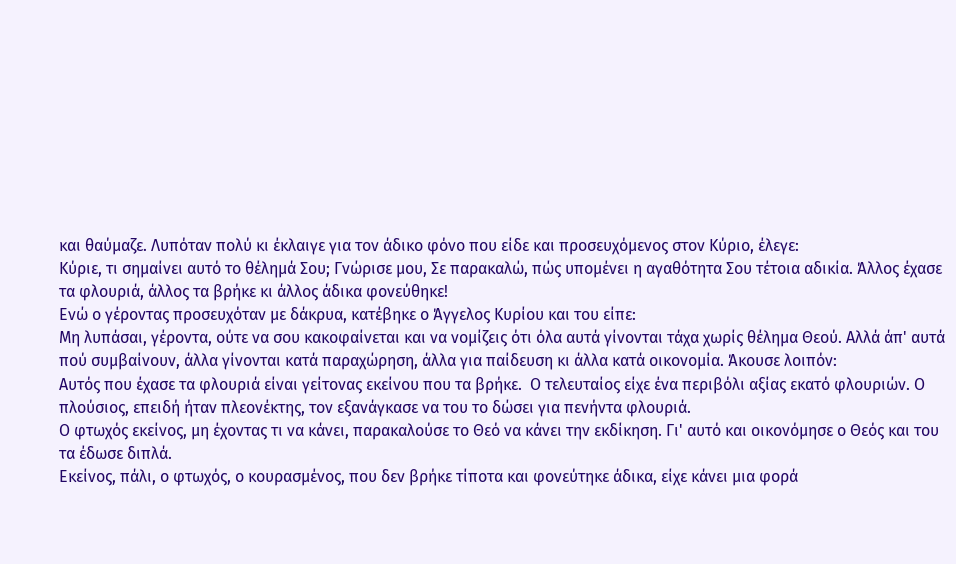και θαύμαζε. Λυπόταν πολύ κι έκλαιγε για τον άδικο φόνο που είδε και προσευχόμενος στον Κύριο, έλεγε:
Κύριε, τι σημαίνει αυτό το θέλημά Σου; Γνώρισε μου, Σε παρακαλώ, πώς υπομένει η αγαθότητα Σου τέτοια αδικία. Άλλος έχασε τα φλουριά, άλλος τα βρήκε κι άλλος άδικα φονεύθηκε!
Ενώ ο γέροντας προσευχόταν με δάκρυα, κατέβηκε ο Άγγελος Κυρίου και του είπε:
Μη λυπάσαι, γέροντα, ούτε να σου κακοφαίνεται και να νομίζεις ότι όλα αυτά γίνονται τάχα χωρίς θέλημα Θεού. Αλλά άπ' αυτά πού συμβαίνουν, άλλα γίνονται κατά παραχώρηση, άλλα για παίδευση κι άλλα κατά οικονομία. Άκουσε λοιπόν:
Αυτός που έχασε τα φλουριά είναι γείτονας εκείνου που τα βρήκε.  Ο τελευταίος είχε ένα περιβόλι αξίας εκατό φλουριών. Ο πλούσιος, επειδή ήταν πλεονέκτης, τον εξανάγκασε να του το δώσει για πενήντα φλουριά.
Ο φτωχός εκείνος, μη έχοντας τι να κάνει, παρακαλούσε το Θεό να κάνει την εκδίκηση. Γι' αυτό και οικονόμησε ο Θεός και του τα έδωσε διπλά.
Εκείνος, πάλι, ο φτωχός, ο κουρασμένος, που δεν βρήκε τίποτα και φονεύτηκε άδικα, είχε κάνει μια φορά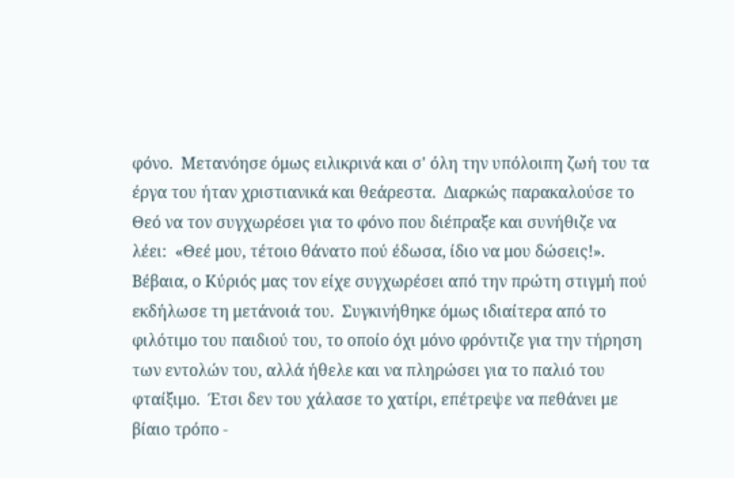φόνο.  Μετανόησε όμως ειλικρινά και σ' όλη την υπόλοιπη ζωή του τα έργα του ήταν χριστιανικά και θεάρεστα.  Διαρκώς παρακαλούσε το Θεό να τον συγχωρέσει για το φόνο που διέπραξε και συνήθιζε να λέει:  «Θεέ μου, τέτοιο θάνατο πού έδωσα, ίδιο να μου δώσεις!».
Βέβαια, ο Κύριός μας τον είχε συγχωρέσει από την πρώτη στιγμή πού εκδήλωσε τη μετάνοιά του.  Συγκινήθηκε όμως ιδιαίτερα από το φιλότιμο του παιδιού του, το οποίο όχι μόνο φρόντιζε για την τήρηση των εντολών του, αλλά ήθελε και να πληρώσει για το παλιό του φταίξιμο.  Έτσι δεν του χάλασε το χατίρι, επέτρεψε να πεθάνει με βίαιο τρόπο -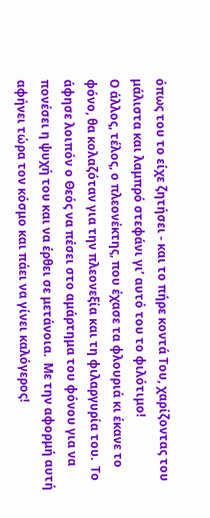όπως του το είχε ζητήσει - και το πήρε κοντά Του, χαρίζοντας του μάλιστα και λαμπρό στεφάνι γι’ αυτό του το φιλότιμο!
Ο άλλος, τέλος, ο πλεονέκτης, που έχασε τα φλουριά κι έκανε το φόνο, θα κολαζόταν για την πλεονεξία και τη φιλαργυρία του.  Το άφησε λοιπόν ο Θεός να πέσει στο αμάρτημα του φόνου για να πονέσει η ψυχή του και να έρθει σε μετάνοια.  Με την αφορμή αυτή αφήνει τώρα τον κόσμο και πάει να γίνει καλόγερος!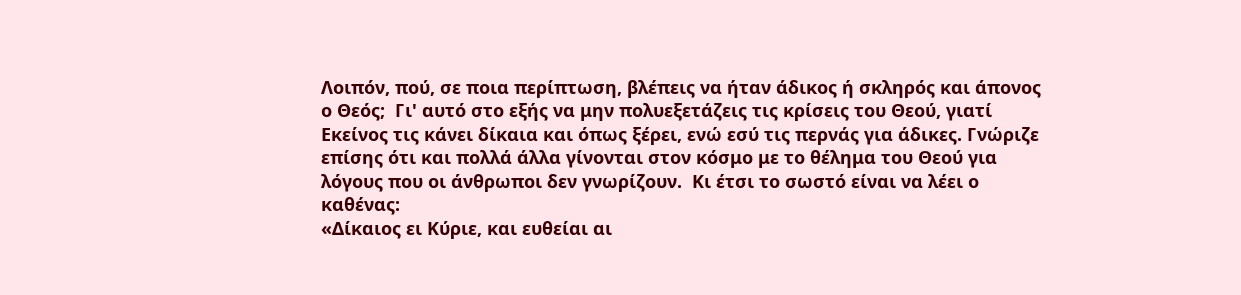Λοιπόν, πού, σε ποια περίπτωση, βλέπεις να ήταν άδικος ή σκληρός και άπονος ο Θεός;  Γι' αυτό στο εξής να μην πολυεξετάζεις τις κρίσεις του Θεού, γιατί Εκείνος τις κάνει δίκαια και όπως ξέρει, ενώ εσύ τις περνάς για άδικες. Γνώριζε επίσης ότι και πολλά άλλα γίνονται στον κόσμο με το θέλημα του Θεού για λόγους που οι άνθρωποι δεν γνωρίζουν.  Κι έτσι το σωστό είναι να λέει ο καθένας:
«Δίκαιος ει Κύριε, και ευθείαι αι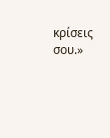κρίσεις σου.»